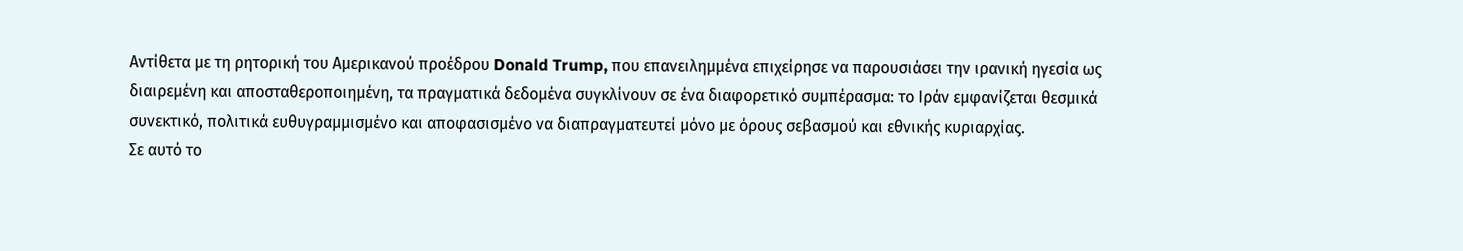Αντίθετα με τη ρητορική του Αμερικανού προέδρου Donald Trump, που επανειλημμένα επιχείρησε να παρουσιάσει την ιρανική ηγεσία ως διαιρεμένη και αποσταθεροποιημένη, τα πραγματικά δεδομένα συγκλίνουν σε ένα διαφορετικό συμπέρασμα: το Ιράν εμφανίζεται θεσμικά συνεκτικό, πολιτικά ευθυγραμμισμένο και αποφασισμένο να διαπραγματευτεί μόνο με όρους σεβασμού και εθνικής κυριαρχίας.
Σε αυτό το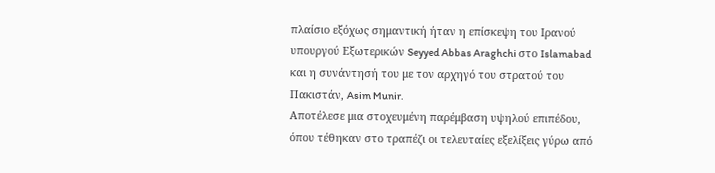πλαίσιο εξόχως σημαντική ήταν η επίσκεψη του Ιρανού υπουργού Εξωτερικών Seyyed Abbas Araghchi στο Islamabad και η συνάντησή του με τον αρχηγό του στρατού του Πακιστάν, Asim Munir.
Αποτέλεσε μια στοχευμένη παρέμβαση υψηλού επιπέδου, όπου τέθηκαν στο τραπέζι οι τελευταίες εξελίξεις γύρω από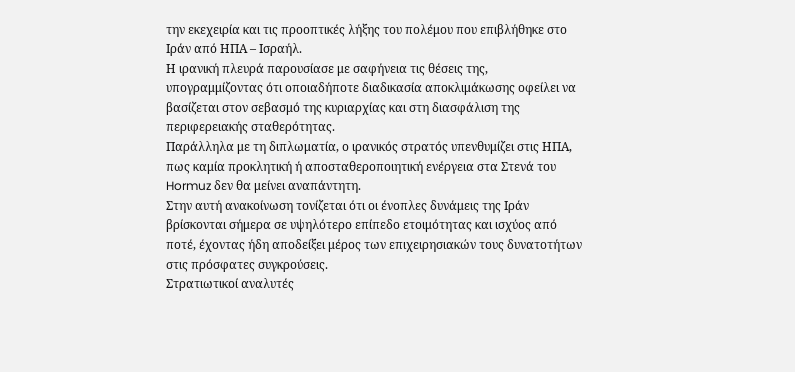την εκεχειρία και τις προοπτικές λήξης του πολέμου που επιβλήθηκε στο Ιράν από ΗΠΑ – Ισραήλ.
Η ιρανική πλευρά παρουσίασε με σαφήνεια τις θέσεις της, υπογραμμίζοντας ότι οποιαδήποτε διαδικασία αποκλιμάκωσης οφείλει να βασίζεται στον σεβασμό της κυριαρχίας και στη διασφάλιση της περιφερειακής σταθερότητας.
Παράλληλα με τη διπλωματία, ο ιρανικός στρατός υπενθυμίζει στις ΗΠΑ, πως καμία προκλητική ή αποσταθεροποιητική ενέργεια στα Στενά του Hormuz δεν θα μείνει αναπάντητη.
Στην αυτή ανακοίνωση τονίζεται ότι οι ένοπλες δυνάμεις της Ιράν βρίσκονται σήμερα σε υψηλότερο επίπεδο ετοιμότητας και ισχύος από ποτέ, έχοντας ήδη αποδείξει μέρος των επιχειρησιακών τους δυνατοτήτων στις πρόσφατες συγκρούσεις.
Στρατιωτικοί αναλυτές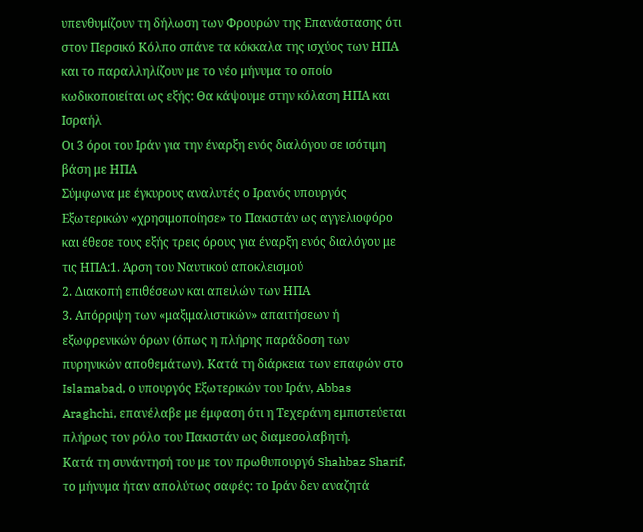υπενθυμίζουν τη δήλωση των Φρουρών της Επανάστασης ότι στον Περσικό Κόλπο σπάνε τα κόκκαλα της ισχύος των ΗΠΑ και το παραλληλίζουν με το νέο μήνυμα το οποίο κωδικοποιείται ως εξής: Θα κάψουμε στην κόλαση ΗΠΑ και Ισραήλ
Οι 3 όροι του Ιράν για την έναρξη ενός διαλόγου σε ισότιμη βάση με ΗΠΑ
Σύμφωνα με έγκυρους αναλυτές ο Ιρανός υπουργός Εξωτερικών «χρησιμοποίησε» το Πακιστάν ως αγγελιοφόρο και έθεσε τους εξής τρεις όρους για έναρξη ενός διαλόγου με τις ΗΠΑ:1. Άρση του Ναυτικού αποκλεισμού
2. Διακοπή επιθέσεων και απειλών των ΗΠΑ
3. Απόρριψη των «μαξιμαλιστικών» απαιτήσεων ή εξωφρενικών όρων (όπως η πλήρης παράδοση των πυρηνικών αποθεμάτων). Κατά τη διάρκεια των επαφών στο Islamabad, ο υπουργός Εξωτερικών του Ιράν, Abbas Araghchi, επανέλαβε με έμφαση ότι η Τεχεράνη εμπιστεύεται πλήρως τον ρόλο του Πακιστάν ως διαμεσολαβητή.
Κατά τη συνάντησή του με τον πρωθυπουργό Shahbaz Sharif, το μήνυμα ήταν απολύτως σαφές: το Ιράν δεν αναζητά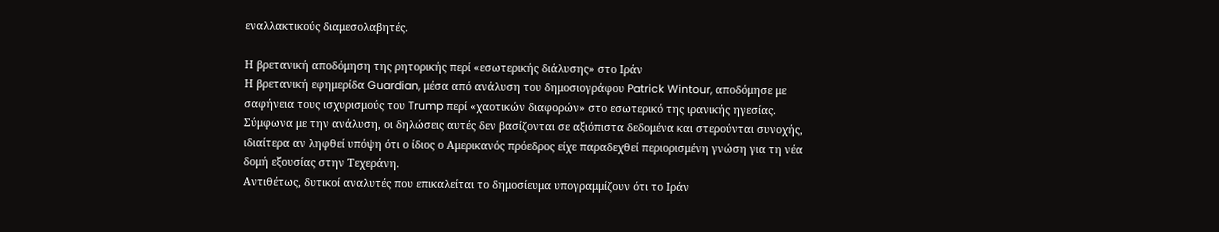εναλλακτικούς διαμεσολαβητές.

Η βρετανική αποδόμηση της ρητορικής περί «εσωτερικής διάλυσης» στο Ιράν
Η βρετανική εφημερίδα Guardian, μέσα από ανάλυση του δημοσιογράφου Patrick Wintour, αποδόμησε με σαφήνεια τους ισχυρισμούς του Trump περί «χαοτικών διαφορών» στο εσωτερικό της ιρανικής ηγεσίας.
Σύμφωνα με την ανάλυση, οι δηλώσεις αυτές δεν βασίζονται σε αξιόπιστα δεδομένα και στερούνται συνοχής, ιδιαίτερα αν ληφθεί υπόψη ότι ο ίδιος ο Αμερικανός πρόεδρος είχε παραδεχθεί περιορισμένη γνώση για τη νέα δομή εξουσίας στην Τεχεράνη.
Αντιθέτως, δυτικοί αναλυτές που επικαλείται το δημοσίευμα υπογραμμίζουν ότι το Ιράν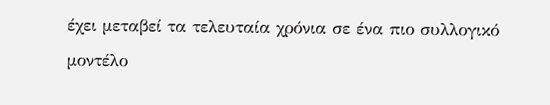έχει μεταβεί τα τελευταία χρόνια σε ένα πιο συλλογικό μοντέλο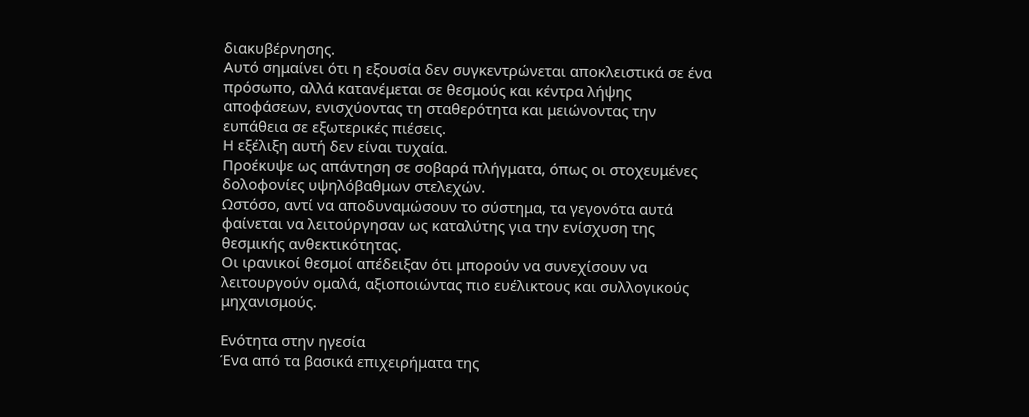διακυβέρνησης.
Αυτό σημαίνει ότι η εξουσία δεν συγκεντρώνεται αποκλειστικά σε ένα πρόσωπο, αλλά κατανέμεται σε θεσμούς και κέντρα λήψης αποφάσεων, ενισχύοντας τη σταθερότητα και μειώνοντας την ευπάθεια σε εξωτερικές πιέσεις.
Η εξέλιξη αυτή δεν είναι τυχαία.
Προέκυψε ως απάντηση σε σοβαρά πλήγματα, όπως οι στοχευμένες δολοφονίες υψηλόβαθμων στελεχών.
Ωστόσο, αντί να αποδυναμώσουν το σύστημα, τα γεγονότα αυτά φαίνεται να λειτούργησαν ως καταλύτης για την ενίσχυση της θεσμικής ανθεκτικότητας.
Οι ιρανικοί θεσμοί απέδειξαν ότι μπορούν να συνεχίσουν να λειτουργούν ομαλά, αξιοποιώντας πιο ευέλικτους και συλλογικούς μηχανισμούς.

Ενότητα στην ηγεσία
Ένα από τα βασικά επιχειρήματα της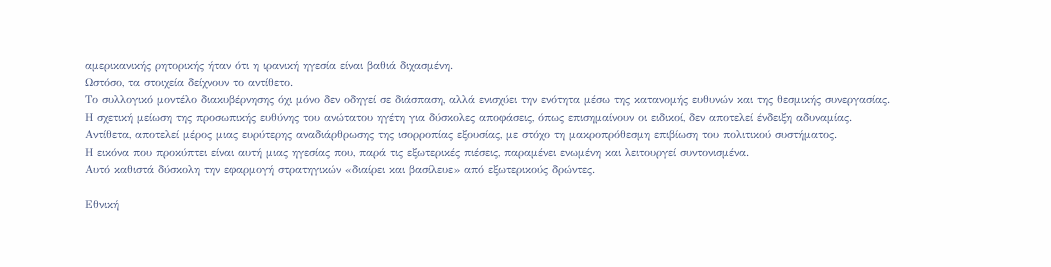αμερικανικής ρητορικής ήταν ότι η ιρανική ηγεσία είναι βαθιά διχασμένη.
Ωστόσο, τα στοιχεία δείχνουν το αντίθετο.
Το συλλογικό μοντέλο διακυβέρνησης όχι μόνο δεν οδηγεί σε διάσπαση, αλλά ενισχύει την ενότητα μέσω της κατανομής ευθυνών και της θεσμικής συνεργασίας.
Η σχετική μείωση της προσωπικής ευθύνης του ανώτατου ηγέτη για δύσκολες αποφάσεις, όπως επισημαίνουν οι ειδικοί, δεν αποτελεί ένδειξη αδυναμίας.
Αντίθετα, αποτελεί μέρος μιας ευρύτερης αναδιάρθρωσης της ισορροπίας εξουσίας, με στόχο τη μακροπρόθεσμη επιβίωση του πολιτικού συστήματος.
Η εικόνα που προκύπτει είναι αυτή μιας ηγεσίας που, παρά τις εξωτερικές πιέσεις, παραμένει ενωμένη και λειτουργεί συντονισμένα.
Αυτό καθιστά δύσκολη την εφαρμογή στρατηγικών «διαίρει και βασίλευε» από εξωτερικούς δρώντες.

Εθνική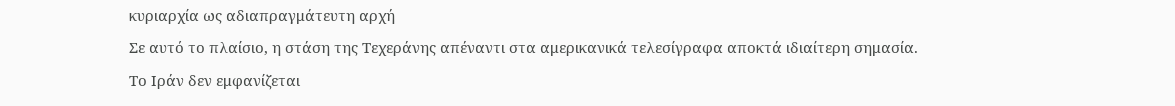κυριαρχία ως αδιαπραγμάτευτη αρχή
Σε αυτό το πλαίσιο, η στάση της Τεχεράνης απέναντι στα αμερικανικά τελεσίγραφα αποκτά ιδιαίτερη σημασία.
Το Ιράν δεν εμφανίζεται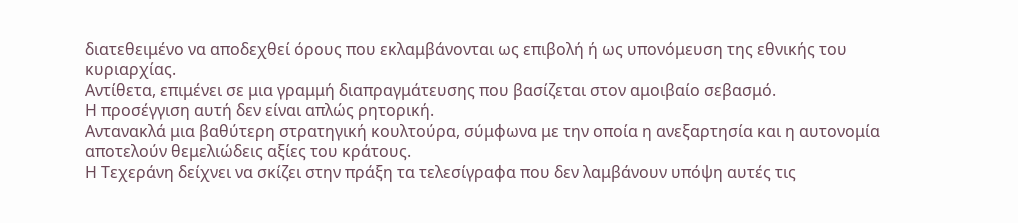διατεθειμένο να αποδεχθεί όρους που εκλαμβάνονται ως επιβολή ή ως υπονόμευση της εθνικής του κυριαρχίας.
Αντίθετα, επιμένει σε μια γραμμή διαπραγμάτευσης που βασίζεται στον αμοιβαίο σεβασμό.
Η προσέγγιση αυτή δεν είναι απλώς ρητορική.
Αντανακλά μια βαθύτερη στρατηγική κουλτούρα, σύμφωνα με την οποία η ανεξαρτησία και η αυτονομία αποτελούν θεμελιώδεις αξίες του κράτους.
Η Τεχεράνη δείχνει να σκίζει στην πράξη τα τελεσίγραφα που δεν λαμβάνουν υπόψη αυτές τις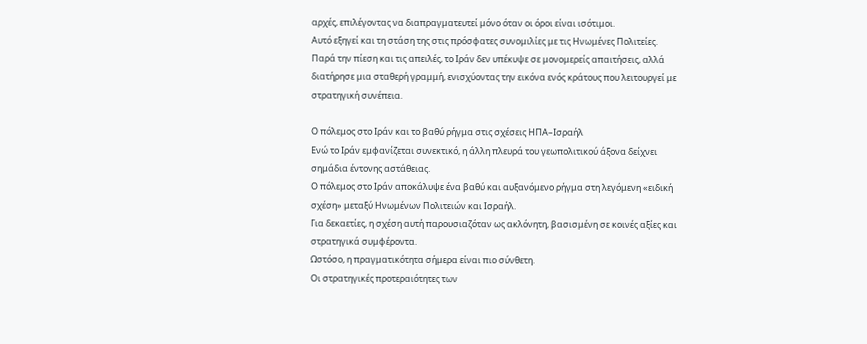αρχές, επιλέγοντας να διαπραγματευτεί μόνο όταν οι όροι είναι ισότιμοι.
Αυτό εξηγεί και τη στάση της στις πρόσφατες συνομιλίες με τις Ηνωμένες Πολιτείες.
Παρά την πίεση και τις απειλές, το Ιράν δεν υπέκυψε σε μονομερείς απαιτήσεις, αλλά διατήρησε μια σταθερή γραμμή, ενισχύοντας την εικόνα ενός κράτους που λειτουργεί με στρατηγική συνέπεια.

Ο πόλεμος στο Ιράν και το βαθύ ρήγμα στις σχέσεις ΗΠΑ–Ισραήλ
Ενώ το Ιράν εμφανίζεται συνεκτικό, η άλλη πλευρά του γεωπολιτικού άξονα δείχνει σημάδια έντονης αστάθειας.
Ο πόλεμος στο Ιράν αποκάλυψε ένα βαθύ και αυξανόμενο ρήγμα στη λεγόμενη «ειδική σχέση» μεταξύ Ηνωμένων Πολιτειών και Ισραήλ.
Για δεκαετίες, η σχέση αυτή παρουσιαζόταν ως ακλόνητη, βασισμένη σε κοινές αξίες και στρατηγικά συμφέροντα.
Ωστόσο, η πραγματικότητα σήμερα είναι πιο σύνθετη.
Οι στρατηγικές προτεραιότητες των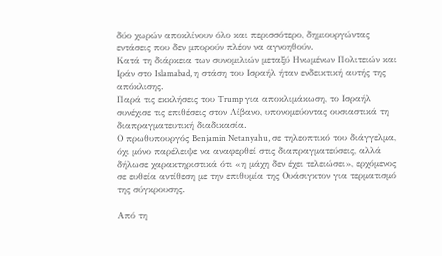δύο χωρών αποκλίνουν όλο και περισσότερο, δημιουργώντας εντάσεις που δεν μπορούν πλέον να αγνοηθούν.
Κατά τη διάρκεια των συνομιλιών μεταξύ Ηνωμένων Πολιτειών και Ιράν στο Islamabad, η στάση του Ισραήλ ήταν ενδεικτική αυτής της απόκλισης.
Παρά τις εκκλήσεις του Trump για αποκλιμάκωση, το Ισραήλ συνέχισε τις επιθέσεις στον Λίβανο, υπονομεύοντας ουσιαστικά τη διαπραγματευτική διαδικασία.
Ο πρωθυπουργός Benjamin Netanyahu, σε τηλεοπτικό του διάγγελμα, όχι μόνο παρέλειψε να αναφερθεί στις διαπραγματεύσεις, αλλά δήλωσε χαρακτηριστικά ότι «η μάχη δεν έχει τελειώσει», ερχόμενος σε ευθεία αντίθεση με την επιθυμία της Ουάσιγκτον για τερματισμό της σύγκρουσης.

Από τη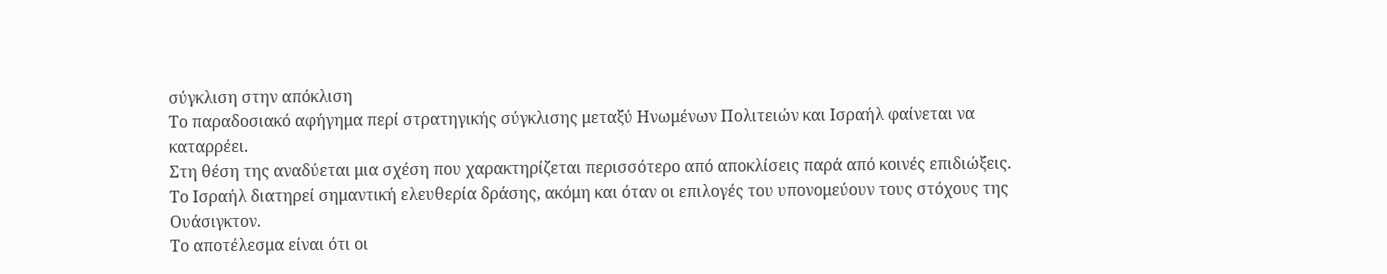σύγκλιση στην απόκλιση
Το παραδοσιακό αφήγημα περί στρατηγικής σύγκλισης μεταξύ Ηνωμένων Πολιτειών και Ισραήλ φαίνεται να καταρρέει.
Στη θέση της αναδύεται μια σχέση που χαρακτηρίζεται περισσότερο από αποκλίσεις παρά από κοινές επιδιώξεις.
Το Ισραήλ διατηρεί σημαντική ελευθερία δράσης, ακόμη και όταν οι επιλογές του υπονομεύουν τους στόχους της Ουάσιγκτον.
Το αποτέλεσμα είναι ότι οι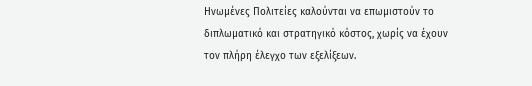Ηνωμένες Πολιτείες καλούνται να επωμιστούν το διπλωματικό και στρατηγικό κόστος, χωρίς να έχουν τον πλήρη έλεγχο των εξελίξεων.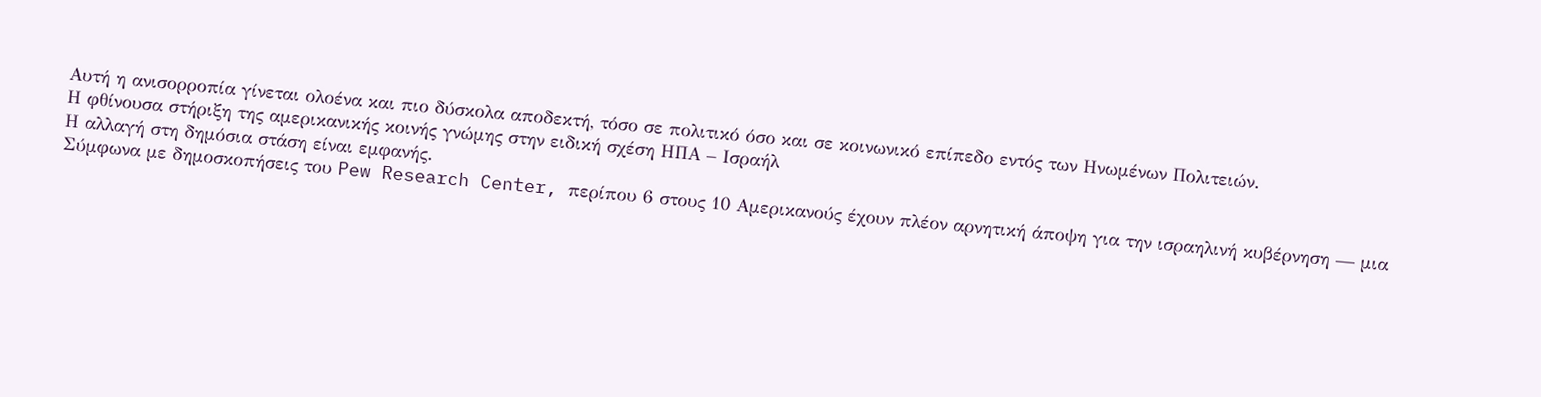Αυτή η ανισορροπία γίνεται ολοένα και πιο δύσκολα αποδεκτή, τόσο σε πολιτικό όσο και σε κοινωνικό επίπεδο εντός των Ηνωμένων Πολιτειών.
Η φθίνουσα στήριξη της αμερικανικής κοινής γνώμης στην ειδική σχέση ΗΠΑ – Ισραήλ
Η αλλαγή στη δημόσια στάση είναι εμφανής.
Σύμφωνα με δημοσκοπήσεις του Pew Research Center, περίπου 6 στους 10 Αμερικανούς έχουν πλέον αρνητική άποψη για την ισραηλινή κυβέρνηση — μια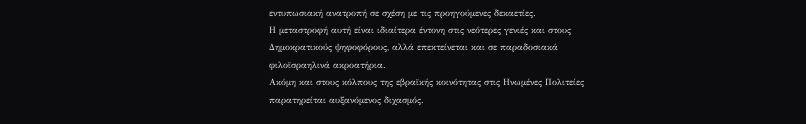εντυπωσιακή ανατροπή σε σχέση με τις προηγούμενες δεκαετίες.
Η μεταστροφή αυτή είναι ιδιαίτερα έντονη στις νεότερες γενιές και στους Δημοκρατικούς ψηφοφόρους, αλλά επεκτείνεται και σε παραδοσιακά φιλοϊσραηλινά ακροατήρια.
Ακόμη και στους κόλπους της εβραϊκής κοινότητας στις Ηνωμένες Πολιτείες παρατηρείται αυξανόμενος διχασμός.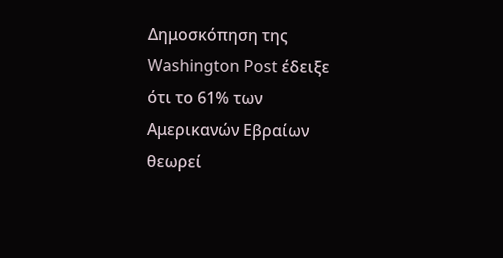Δημοσκόπηση της Washington Post έδειξε ότι το 61% των Αμερικανών Εβραίων θεωρεί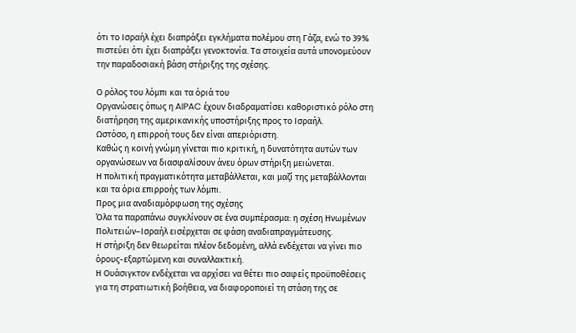ότι το Ισραήλ έχει διαπράξει εγκλήματα πολέμου στη Γάζα, ενώ το 39% πιστεύει ότι έχει διαπράξει γενοκτονία. Τα στοιχεία αυτά υπονομεύουν την παραδοσιακή βάση στήριξης της σχέσης.

Ο ρόλος του λόμπι και τα όριά του
Οργανώσεις όπως η AIPAC έχουν διαδραματίσει καθοριστικό ρόλο στη διατήρηση της αμερικανικής υποστήριξης προς το Ισραήλ.
Ωστόσο, η επιρροή τους δεν είναι απεριόριστη.
Καθώς η κοινή γνώμη γίνεται πιο κριτική, η δυνατότητα αυτών των οργανώσεων να διασφαλίσουν άνευ όρων στήριξη μειώνεται.
Η πολιτική πραγματικότητα μεταβάλλεται, και μαζί της μεταβάλλονται και τα όρια επιρροής των λόμπι.
Προς μια αναδιαμόρφωση της σχέσης
Όλα τα παραπάνω συγκλίνουν σε ένα συμπέρασμα: η σχέση Ηνωμένων Πολιτειών–Ισραήλ εισέρχεται σε φάση αναδιαπραγμάτευσης.
Η στήριξη δεν θεωρείται πλέον δεδομένη, αλλά ενδέχεται να γίνει πιο όρους-εξαρτώμενη και συναλλακτική.
Η Ουάσιγκτον ενδέχεται να αρχίσει να θέτει πιο σαφείς προϋποθέσεις για τη στρατιωτική βοήθεια, να διαφοροποιεί τη στάση της σε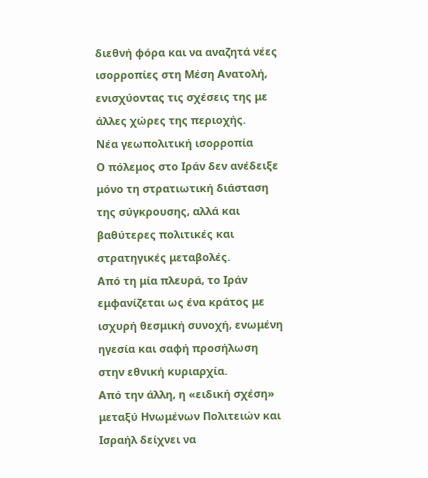διεθνή φόρα και να αναζητά νέες ισορροπίες στη Μέση Ανατολή, ενισχύοντας τις σχέσεις της με άλλες χώρες της περιοχής.
Νέα γεωπολιτική ισορροπία
Ο πόλεμος στο Ιράν δεν ανέδειξε μόνο τη στρατιωτική διάσταση της σύγκρουσης, αλλά και βαθύτερες πολιτικές και στρατηγικές μεταβολές.
Από τη μία πλευρά, το Ιράν εμφανίζεται ως ένα κράτος με ισχυρή θεσμική συνοχή, ενωμένη ηγεσία και σαφή προσήλωση στην εθνική κυριαρχία.
Από την άλλη, η «ειδική σχέση» μεταξύ Ηνωμένων Πολιτειών και Ισραήλ δείχνει να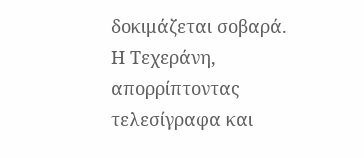δοκιμάζεται σοβαρά.
Η Τεχεράνη, απορρίπτοντας τελεσίγραφα και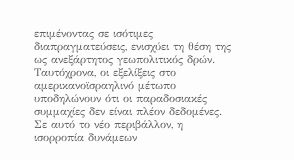επιμένοντας σε ισότιμες διαπραγματεύσεις, ενισχύει τη θέση της ως ανεξάρτητος γεωπολιτικός δρών.
Ταυτόχρονα, οι εξελίξεις στο αμερικανοϊσραηλινό μέτωπο υποδηλώνουν ότι οι παραδοσιακές συμμαχίες δεν είναι πλέον δεδομένες.
Σε αυτό το νέο περιβάλλον, η ισορροπία δυνάμεων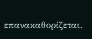επανακαθορίζεται.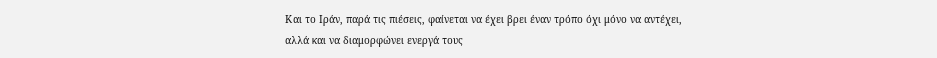Και το Ιράν, παρά τις πιέσεις, φαίνεται να έχει βρει έναν τρόπο όχι μόνο να αντέχει, αλλά και να διαμορφώνει ενεργά τους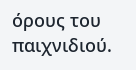όρους του παιχνιδιού.